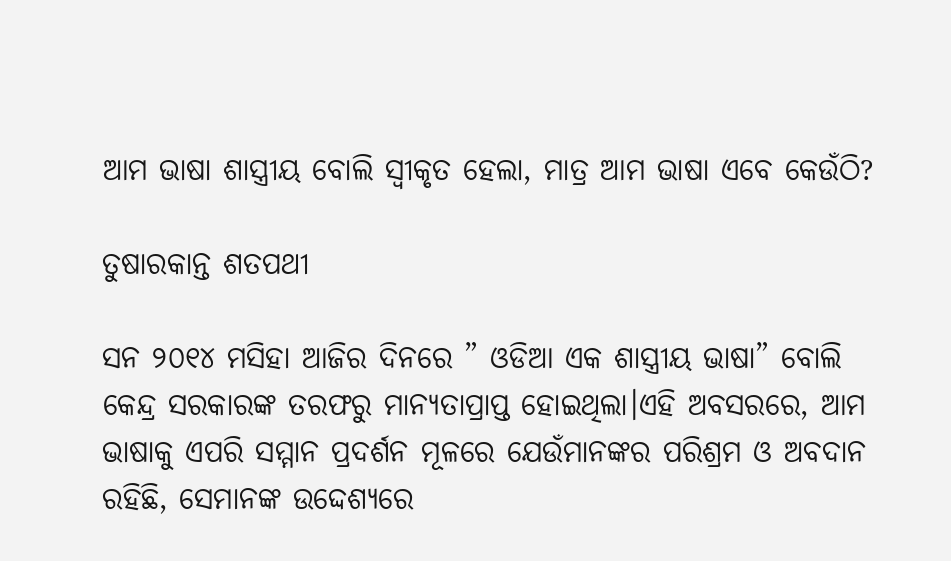ଆମ ଭାଷା ଶାସ୍ତ୍ରୀୟ ବୋଲି ସ୍ବୀକୃତ ହେଲା, ମାତ୍ର ଆମ ଭାଷା ଏବେ କେଉଁଠି?

ତୁଷାରକାନ୍ତ ଶତପଥୀ

ସନ ୨୦୧୪ ମସିହା ଆଜିର ଦିନରେ ” ଓଡିଆ ଏକ ଶାସ୍ତ୍ରୀୟ ଭାଷା” ବୋଲି କେନ୍ଦ୍ର ସରକାରଙ୍କ ତରଫରୁ ମାନ୍ୟତାପ୍ରାପ୍ତ ହୋଇଥିଲା।ଏହି ଅବସରରେ, ଆମ ଭାଷାକୁ ଏପରି ସମ୍ମାନ ପ୍ରଦର୍ଶନ ମୂଳରେ ଯେଉଁମାନଙ୍କର ପରିଶ୍ରମ ଓ ଅବଦାନ ରହିଛି, ସେମାନଙ୍କ ଉଦ୍ଦେଶ୍ୟରେ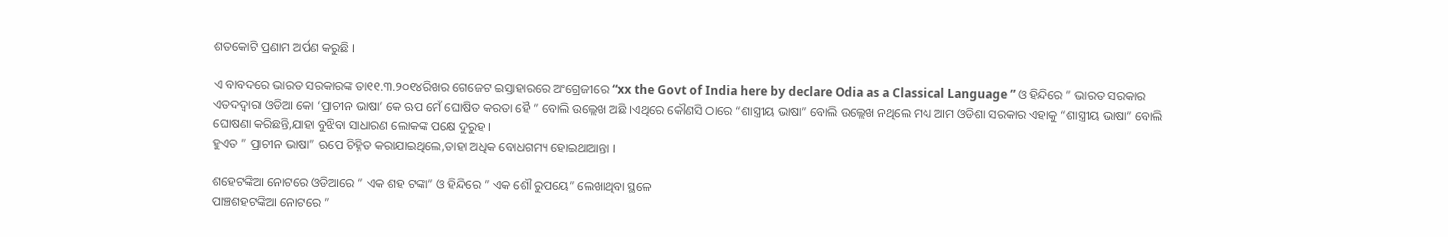ଶତକୋଟି ପ୍ରଣାମ ଅର୍ପଣ କରୁଛି ।

ଏ ବାବଦରେ ଭାରତ ସରକାରଙ୍କ ତା୧୧.୩.୨୦୧୪ରିଖର ଗେଜେଟ ଇସ୍ତାହାରରେ ଅଂଗ୍ରେଜୀରେ “xx the Govt of India here by declare Odia as a Classical Language ” ଓ ହିନ୍ଦିରେ ” ଭାରତ ସରକାର ଏତଦଦ୍ୱାରା ଓଡିଆ କୋ ‘ପ୍ରାଚୀନ ଭାଷା’ କେ ଋପ ମେଁ ଘୋଷିତ କରତା ହୈ ” ବୋଲି ଉଲ୍ଲେଖ ଅଛି ।ଏଥିରେ କୌଣସି ଠାରେ “ଶାସ୍ତ୍ରୀୟ ଭାଷା” ବୋଲି ଉଲ୍ଲେଖ ନଥିଲେ ମଧ୍ୟ ଆମ ଓଡିଶା ସରକାର ଏହାକୁ “ଶାସ୍ତ୍ରୀୟ ଭାଷା” ବୋଲି ଘୋଷଣା କରିଛନ୍ତି,ଯାହା ବୁଝିବା ସାଧାରଣ ଲୋକଙ୍କ ପକ୍ଷେ ଦୁରୁହ ।
ହୁଏତ ” ପ୍ରାଚୀନ ଭାଷା” ଋପେ ଚିହ୍ନିତ କରାଯାଇଥିଲେ,ତାହା ଅଧିକ ବୋଧଗମ୍ୟ ହୋଇଥାଆନ୍ତା ।

ଶହେଟଙ୍କିଆ ନୋଟରେ ଓଡିଆରେ ” ଏକ ଶହ ଟଙ୍କା” ଓ ହିନ୍ଦିରେ ” ଏକ ଶୌ ରୁପୟେ” ଲେଖାଥିବା ସ୍ଥଳେ
ପାଞ୍ଚଶହଟଙ୍କିଆ ନୋଟରେ ”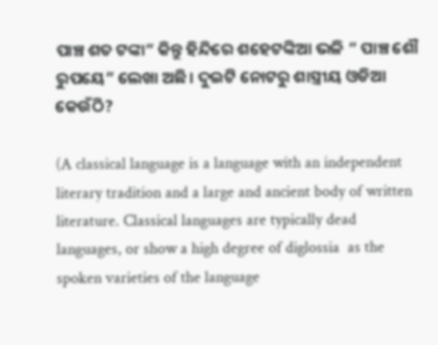ପାଞ୍ଚ ଶତ ଟଙ୍କା” କିନ୍ତୁ ହିନ୍ଦିରେ ଶହେଟଙ୍କିଆ ଭଳି ” ପାଞ୍ଚ ଶୌ ରୁପୟେ” ଲେଖା ଅଛି। ଦୁଇଟି ନୋଟରୁ ଶାସ୍ତ୍ରୀୟ ଓଡିଆ କେଉଁଠି?

(A classical language is a language with an independent literary tradition and a large and ancient body of written literature. Classical languages are typically dead languages, or show a high degree of diglossia  as the spoken varieties of the language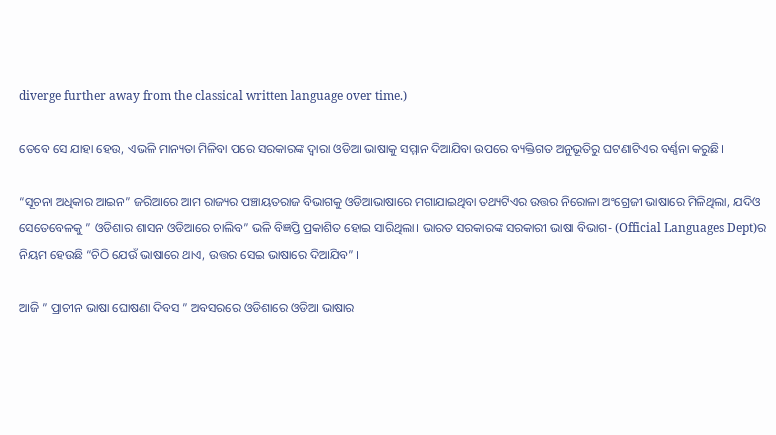diverge further away from the classical written language over time.)

ତେବେ ସେ ଯାହା ହେଉ, ଏଭଳି ମାନ୍ୟତା ମିଳିବା ପରେ ସରକାରଙ୍କ ଦ୍ୱାରା ଓଡିଆ ଭାଷାକୁ ସମ୍ମାନ ଦିଆଯିବା ଉପରେ ବ୍ୟକ୍ତିଗତ ଅନୁଭୂତିରୁ ଘଟଣାଟିଏର ବର୍ଣ୍ଣନା କରୁଛି।

“ସୂଚନା ଅଧିକାର ଆଇନ” ଜରିଆରେ ଆମ ରାଜ୍ୟର ପଞ୍ଚାୟତରାଜ ବିଭାଗକୁ ଓଡିଆଭାଷାରେ ମଗାଯାଇଥିବା ତଥ୍ୟଟିଏର ଉତ୍ତର ନିରୋଳା ଅଂଗ୍ରେଜୀ ଭାଷାରେ ମିଳିଥିଲା, ଯଦିଓ ସେତେବେଳକୁ ” ଓଡିଶାର ଶାସନ ଓଡିଆରେ ଚାଲିବ” ଭଳି ବିଜ୍ଞପ୍ତି ପ୍ରକାଶିତ ହୋଇ ସାରିଥିଲା। ଭାରତ ସରକାରଙ୍କ ସରକାରୀ ଭାଷା ବିଭାଗ- (Official Languages Dept)ର ନିୟମ ହେଉଛି “ଚିଠି ଯେଉଁ ଭାଷାରେ ଥାଏ, ଉତ୍ତର ସେଇ ଭାଷାରେ ଦିଆଯିବ” ।

ଆଜି ” ପ୍ରାଚୀନ ଭାଷା ଘୋଷଣା ଦିବସ ” ଅବସରରେ ଓଡିଶାରେ ଓଡିଆ ଭାଷାର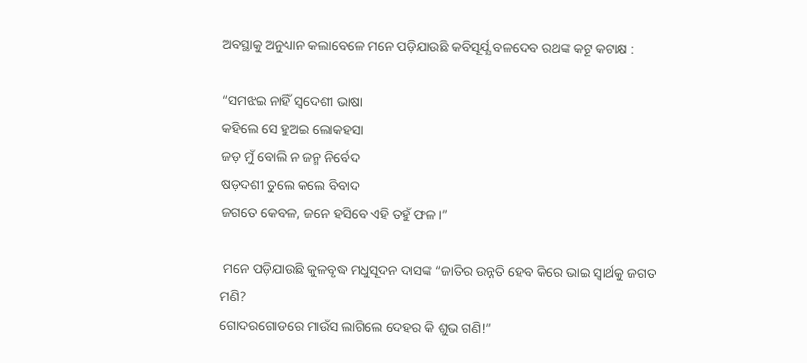ଅବସ୍ଥାକୁ ଅନୁଧ୍ୟାନ କଲାବେଳେ ମନେ ପଡ଼ିଯାଉଛି କବିସୂର୍ଯ୍ଯ ବଳଦେବ ରଥଙ୍କ କଟୂ କଟାକ୍ଷ :

“ସମଝଇ ନାହିଁ ସ୍ୱଦେଶୀ ଭାଷା
କହିଲେ ସେ ହୁଅଇ ଲୋକହସା
ଜଡ଼ ମୁଁ ବୋଲି ନ ଜନ୍ମ ନିର୍ବେଦ
ଷଡ଼ଦଶୀ ତୁଲେ କଲେ ବିବାଦ
ଜଗତେ କେବଳ, ଜନେ ହସିବେ ଏହି ତହୁଁ ଫଳ।”

 ମନେ ପଡ଼ିଯାଉଛି କୁଳବୃଦ୍ଧ ମଧୁସୂଦନ ଦାସଙ୍କ “ଜାତିର ଉନ୍ନତି ହେବ କିରେ ଭାଇ ସ୍ୱାର୍ଥକୁ ଜଗତ ମଣି?
ଗୋଦରଗୋଡରେ ମାଉଁସ ଲାଗିଲେ ଦେହର କି ଶୁଭ ଗଣି!”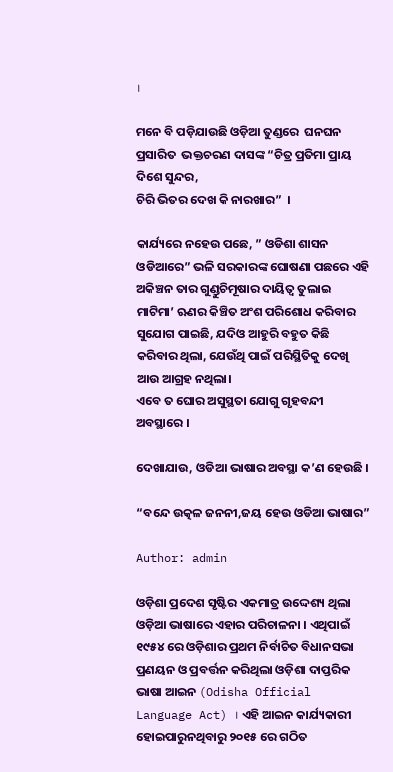।

ମନେ ବି ପଡ଼ିଯାଉଛି ଓଡ଼ିଆ ତୁଣ୍ଡରେ  ଘନଘନ ପ୍ରସାରିତ  ଭକ୍ତଚରଣ ଦାସଙ୍କ “ଚିତ୍ର ପ୍ରତିମା ପ୍ରାୟ ଦିଶେ ସୁନ୍ଦର,
ଚିରି ଭିତର ଦେଖ କି ନାରଖାର”  ।

କାର୍ଯ୍ୟରେ ନହେଉ ପଛେ, ” ଓଡିଶା ଶାସନ ଓଡିଆରେ” ଭଳି ସରକାରଙ୍କ ଘୋଷଣା ପଛରେ ଏହି ଅକିଞ୍ଚନ ତାର ଗୁଣ୍ଡୁଚିମୂଷାର ଦାୟିତ୍ୱ ତୁଲାଇ ମାଟିମା’ ଋଣର କିଞ୍ଚିତ ଅଂଶ ପରିଶୋଧ କରିବାର ସୁଯୋଗ ପାଇଛି, ଯଦିଓ ଆହୁରି ବହୁତ କିଛି କରିବାର ଥିଲା, ଯେଉଁଥି ପାଇଁ ପରିସ୍ଥିତିକୁ ଦେଖି ଆଉ ଆଗ୍ରହ ନଥିଲା।
ଏବେ ତ ଘୋର ଅସୁସ୍ଥତା ଯୋଗୁ ଗୃହବନ୍ଦୀ ଅବସ୍ଥାରେ ।

ଦେଖାଯାଉ, ଓଡିଆ ଭାଷାର ଅବସ୍ଥା କ’ଣ ହେଉଛି ।

“ବନ୍ଦେ ଉତ୍କଳ ଜନନୀ,ଜୟ ହେଉ ଓଡିଆ ଭାଷାର”

Author: admin

ଓଡ଼ିଶା ପ୍ରଦେଶ ସୃଷ୍ଟିର ଏକମାତ୍ର ଉଦ୍ଦେଶ୍ୟ ଥିଲା ଓଡ଼ିଆ ଭାଷାରେ ଏହାର ପରିଚାଳନା । ଏଥିପାଇଁ ୧୯୫୪ ରେ ଓଡ଼ିଶାର ପ୍ରଥମ ନିର୍ବାଚିତ ବିଧାନସଭା ପ୍ରଣୟନ ଓ ପ୍ରବର୍ତ୍ତନ କରିଥିଲା ଓଡ଼ିଶା ଦାପ୍ତରିକ ଭାଷା ଆଇନ (Odisha Official Language Act) । ଏହି ଆଇନ କାର୍ଯ୍ୟକାରୀ ହୋଇପାରୁନଥିବାରୁ ୨୦୧୫ ରେ ଗଠିତ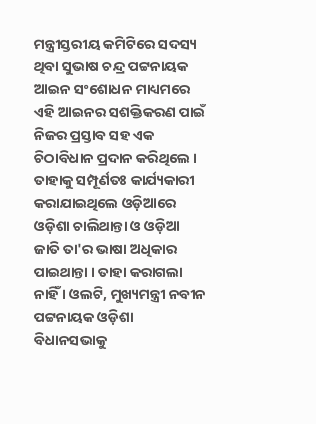ମନ୍ତ୍ରୀସ୍ତରୀୟ କମିଟିରେ ସଦସ୍ୟ ଥିବା ସୁଭାଷ ଚନ୍ଦ୍ର ପଟ୍ଟନାୟକ ଆଇନ ସଂଶୋଧନ ମାଧ୍ୟମରେ ଏହି ଆଇନର ସଶକ୍ତିକରଣ ପାଇଁ ନିଜର ପ୍ରସ୍ତାବ ସହ ଏକ ଚିଠାବିଧାନ ପ୍ରଦାନ କରିଥିଲେ । ତାହାକୁ ସମ୍ପୂର୍ଣତଃ କାର୍ଯ୍ୟକାରୀ କରାଯାଇଥିଲେ ଓଡ଼ିଆରେ ଓଡ଼ିଶା ଚାଲିଥାନ୍ତା ଓ ଓଡ଼ିଆ ଜାତି ତା'ର ଭାଷା ଅଧିକାର ପାଇଥାନ୍ତା । ତାହା କରାଗଲା ନାହିଁ । ଓଲଟି, ମୁଖ୍ୟମନ୍ତ୍ରୀ ନବୀନ ପଟ୍ଟନାୟକ ଓଡ଼ିଶା ବିଧାନସଭାକୁ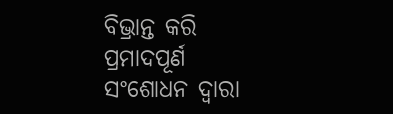ବିଭ୍ରାନ୍ତ କରି ପ୍ରମାଦପୂର୍ଣ ସଂଶୋଧନ ଦ୍ଵାରା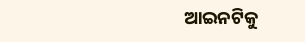ଆଇନଟିକୁ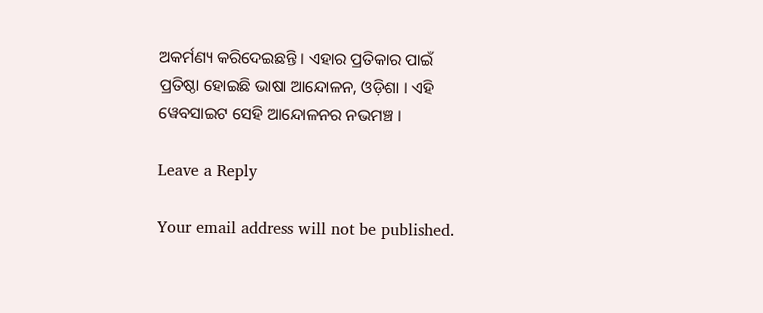ଅକର୍ମଣ୍ୟ କରିଦେଇଛନ୍ତି । ଏହାର ପ୍ରତିକାର ପାଇଁ ପ୍ରତିଷ୍ଠା ହୋଇଛି ଭାଷା ଆନ୍ଦୋଳନ, ଓଡ଼ିଶା । ଏହି ୱେବସାଇଟ ସେହି ଆନ୍ଦୋଳନର ନଭମଞ୍ଚ ।

Leave a Reply

Your email address will not be published.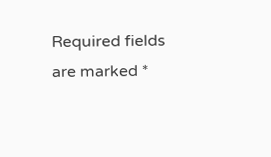Required fields are marked *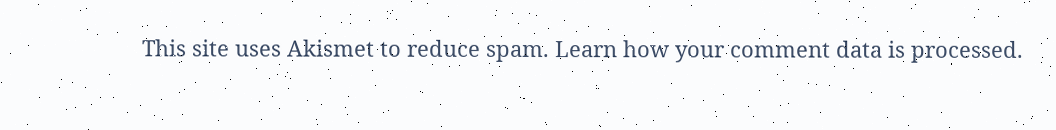This site uses Akismet to reduce spam. Learn how your comment data is processed.